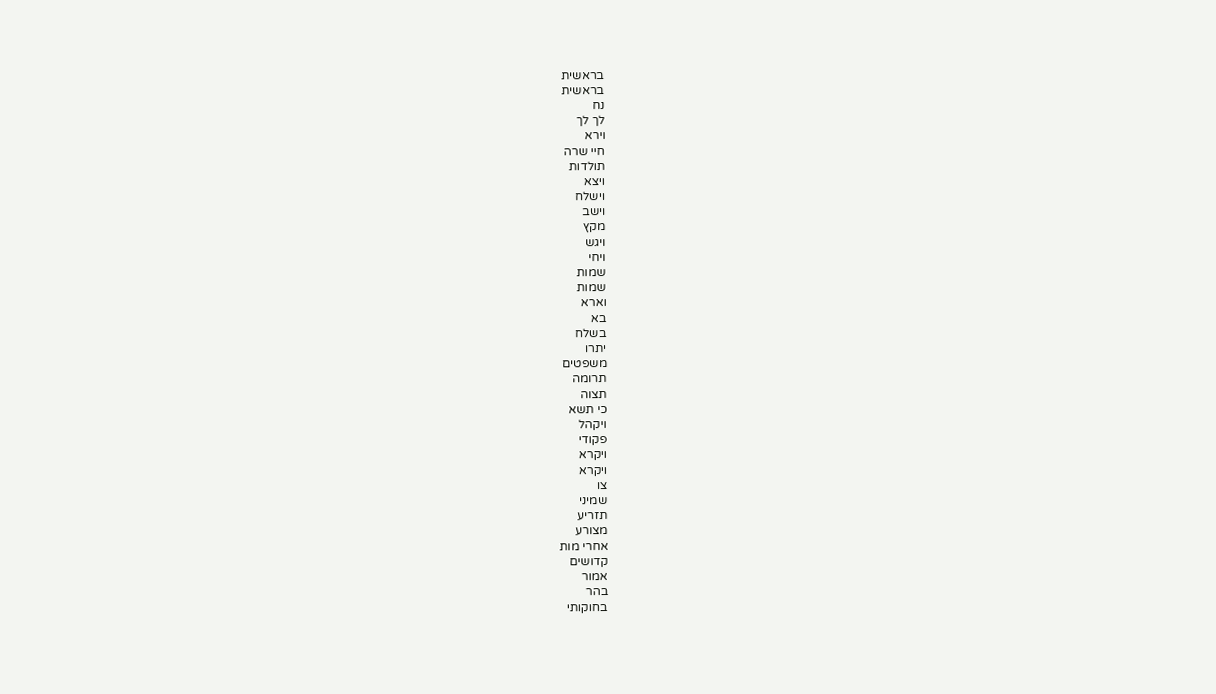בראשית
בראשית
נח
לך לך
וירא
חיי שרה
תולדות
ויצא
וישלח
וישב
מקץ
ויגש
ויחי
שמות
שמות
וארא
בא
בשלח
יתרו
משפטים
תרומה
תצוה
כי תשא
ויקהל
פקודי
ויקרא
ויקרא
צו
שמיני
תזריע
מצורע
אחרי מות
קדושים
אמור
בהר
בחוקותי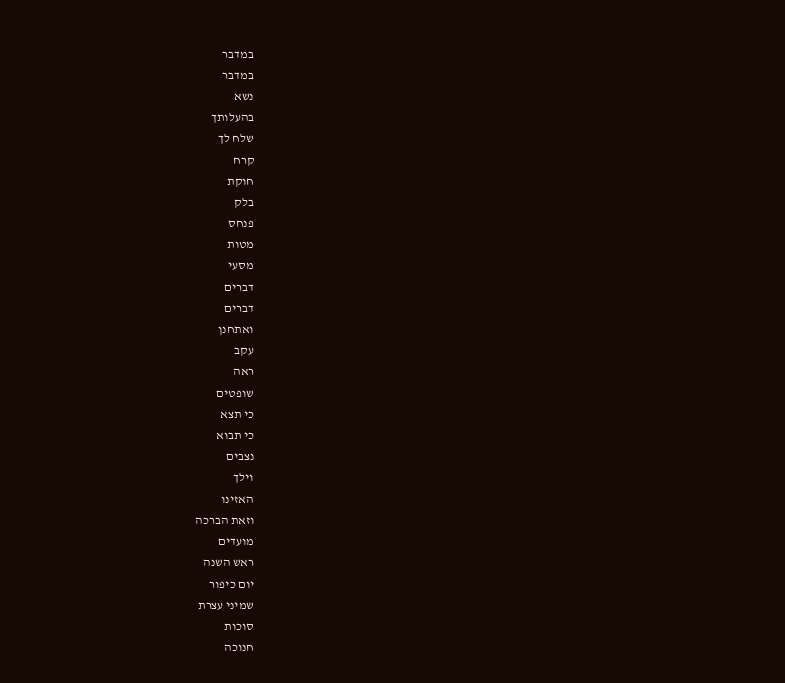במדבר
במדבר
נשא
בהעלותך
שלח לך
קרח
חוקת
בלק
פנחס
מטות
מסעי
דברים
דברים
ואתחנן
עקב
ראה
שופטים
כי תצא
כי תבוא
נצבים
וילך
האזינו
וזאת הברכה
מועדים
ראש השנה
יום כיפור
שמיני עצרת
סוכות
חנוכה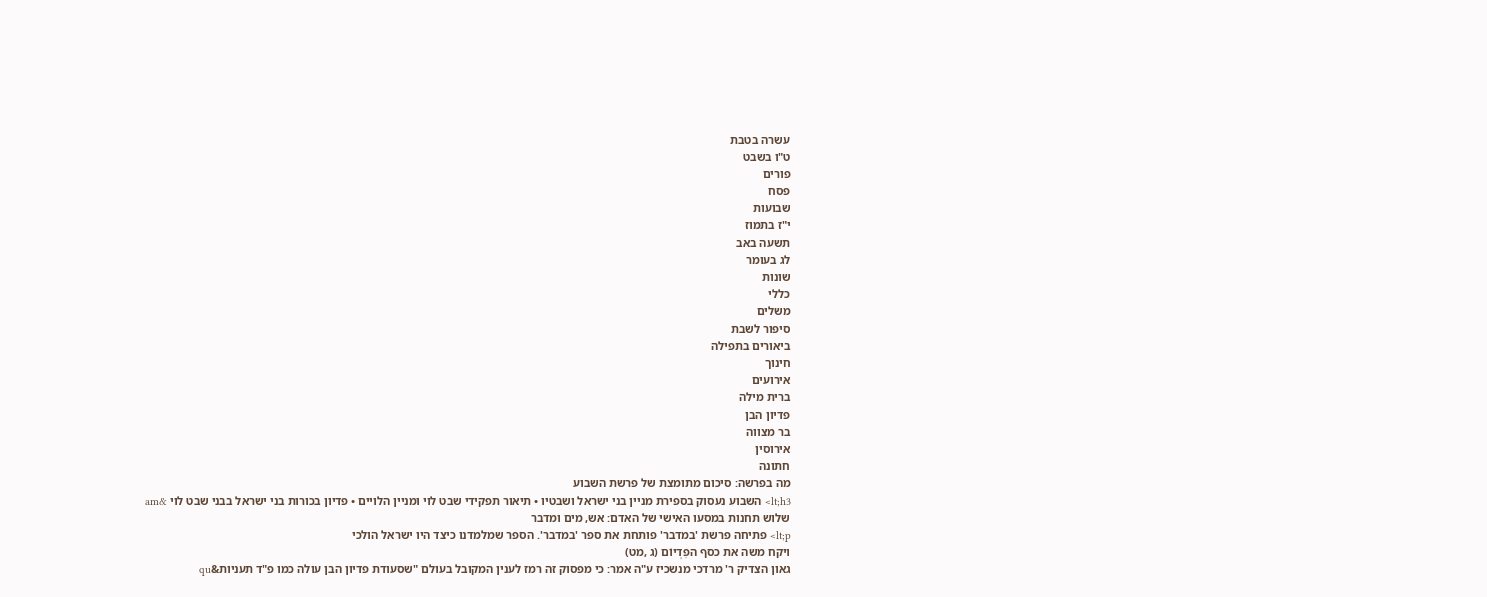עשרה בטבת
ט"ו בשבט
פורים
פסח
שבועות
י"ז בתמוז
תשעה באב
לג בעומר
שונות
כללי
משלים
סיפור לשבת
ביאורים בתפילה
חינוך
אירועים
ברית מילה
פדיון הבן
בר מצווה
אירוסין
חתונה
מה בפרשה: סיכום מתומצת של פרשת השבוע
lt;h3> השבוע נעסוק בספירת מניין בני ישראל ושבטיו • תיאור תפקידי שבט לוי ומניין הלויים • פדיון בכורות בני ישראל בבני שבט לוי &am
שלוש תחנות במסעו האישי של האדם: אש, מים ומדבר
lt;p> פתיחה פרשת 'במדבר' פותחת את ספר 'במדבר'. הספר שמלמדנו כיצד היו ישראל הולכי
ויקח משה את כסף הפִדְיוֹם (ג ,מט)
גאון הצדיק ר' מרדכי מנשכיז ע"ה אמר: כי מפסוק זה רמז לענין המקובל בעולם "שסעודת פדיון הבן עולה כמו פ"ד תעניות&qu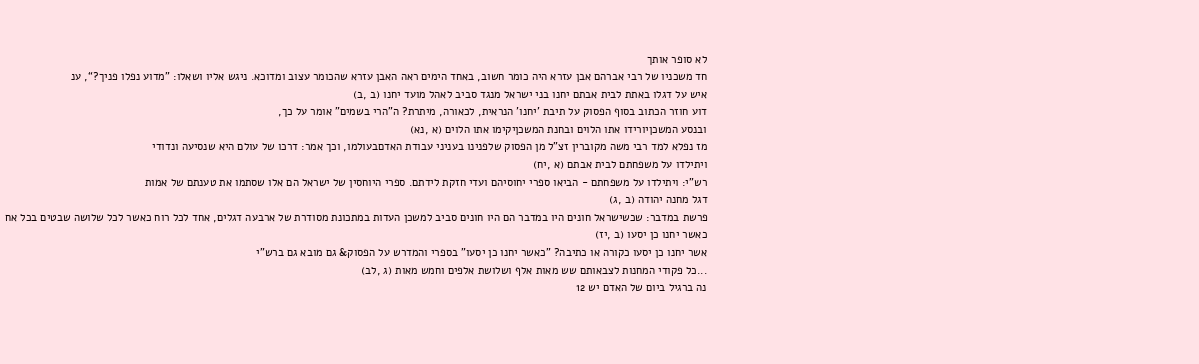לא סופר אותך
חד משכניו של רבי אברהם אבן עזרא היה כומר חשוב, באחד הימים ראה האבן עזרא שהכומר עצוב ומדוכא. ניגש אליו ושאלו: ”מדוע נפלו פניך?“, ענ
איש על דגלו באתת לבית אבתם יחנו בני ישראל מנגד סביב לאהל מועד יחנו (ב ,ב)
דוע חוזר הכתוב בסוף הפסוק על תיבת 'יחנו' הנראית, לכאורה, מיתרת? ה"הרי בשמים" אומר על כך,
ובנסע המשכןיורידו אתו הלוים ובחנת המשכןיקימו אתו הלוים (א ,נא)
מז נפלא למד רבי משה מקוברין זצ"ל מן הפסוק שלפנינו בעניני עבודת האדםבעולמו, וכך אמר: דרכו של עולם היא שנסיעה ונדודי
ויתילדו על משפחתם לבית אבתם (א ,יח)
רש"י: ויתילדו על משפחתם - הביאו ספרי יחוסיהם ועדי חזקת לידתם. ספרי היוחסין של ישראל הם אלו שסתמו את טענתם של אמות
דגל מחנה יהודה (ב ,ג)
פרשת במדבר: שכשישראל חונים היו במדבר הם היו חונים סביב למשכן העדות במתכונת מסודרת של ארבעה דגלים, אחד לכל רוח כאשר לכל שלושה שבטים בכל אח
כאשר יחנו כן יסעו (ב ,יז)
אשר יחנו כן יסעו כקורה או כתיבה? "כאשר יחנו כן יסעו" בספרי והמדרש על הפסוק& גם מובא גם ברש"י
...כל פקודי המחנות לצבאותם שש מאות אלף ושלושת אלפים וחמש מאות (ג ,לב)
נה ברגיל ביום של האדם יש 12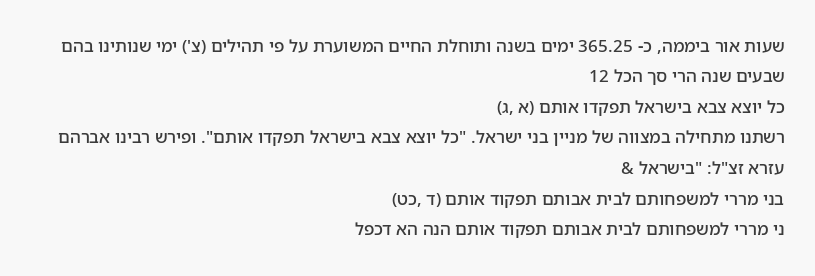שעות אור ביממה, כ- 365.25 ימים בשנה ותוחלת החיים המשוערת על פי תהילים (צ') ימי שנותינו בהם שבעים שנה הרי סך הכל 12
כל יוצא צבא בישראל תפקדו אותם (א ,ג)
רשתנו מתחילה במצווה של מניין בני ישראל. "כל יוצא צבא בישראל תפקדו אותם". ופירש רבינו אברהם עזרא זצ"ל: "בישראל &
בני מררי למשפחותם לבית אבותם תפקוד אותם (ד ,כט)
ני מררי למשפחותם לבית אבותם תפקוד אותם הנה הא דכפל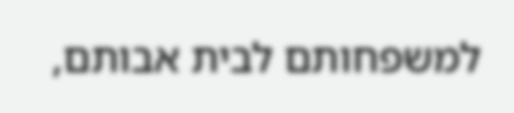למשפחותם לבית אבותם,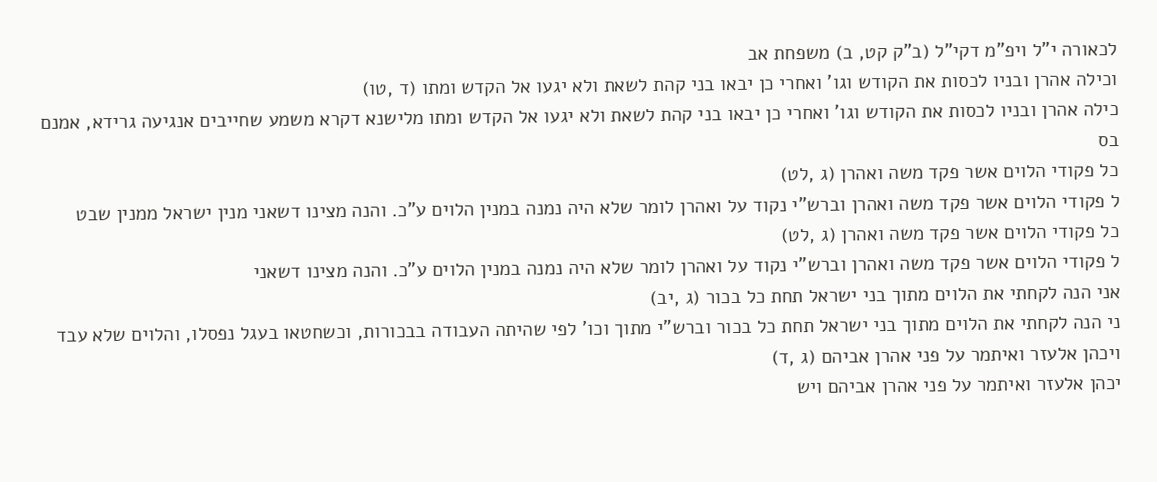לכאורה י"ל ויפ"מ דקי"ל (ב"ק קט, ב) משפחת אב
וכילה אהרן ובניו לכסות את הקודש וגו' ואחרי כן יבאו בני קהת לשאת ולא יגעו אל הקדש ומתו (ד ,טו)
כילה אהרן ובניו לכסות את הקודש וגו' ואחרי כן יבאו בני קהת לשאת ולא יגעו אל הקדש ומתו מלישנא דקרא משמע שחייבים אנגיעה גרידא, אמנם בס
כל פקודי הלוים אשר פקד משה ואהרן (ג ,לט)
ל פקודי הלוים אשר פקד משה ואהרן וברש"י נקוד על ואהרן לומר שלא היה נמנה במנין הלוים ע"כ. והנה מצינו דשאני מנין ישראל ממנין שבט
כל פקודי הלוים אשר פקד משה ואהרן (ג ,לט)
ל פקודי הלוים אשר פקד משה ואהרן וברש"י נקוד על ואהרן לומר שלא היה נמנה במנין הלוים ע"כ. והנה מצינו דשאני
אני הנה לקחתי את הלוים מתוך בני ישראל תחת כל בכור (ג ,יב)
ני הנה לקחתי את הלוים מתוך בני ישראל תחת כל בכור וברש"י מתוך וכו' לפי שהיתה העבודה בבכורות, וכשחטאו בעגל נפסלו, והלוים שלא עבד
ויכהן אלעזר ואיתמר על פני אהרן אביהם (ג ,ד)
יכהן אלעזר ואיתמר על פני אהרן אביהם ויש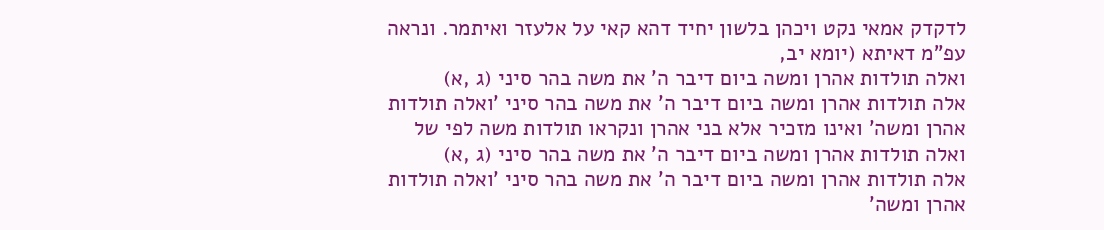לדקדק אמאי נקט ויכהן בלשון יחיד דהא קאי על אלעזר ואיתמר. ונראה עפ"מ דאיתא (יומא יב,
ואלה תולדות אהרן ומשה ביום דיבר ה' את משה בהר סיני (ג ,א)
אלה תולדות אהרן ומשה ביום דיבר ה' את משה בהר סיני 'ואלה תולדות אהרן ומשה' ואינו מזכיר אלא בני אהרן ונקראו תולדות משה לפי של
ואלה תולדות אהרן ומשה ביום דיבר ה' את משה בהר סיני (ג ,א)
אלה תולדות אהרן ומשה ביום דיבר ה' את משה בהר סיני 'ואלה תולדות אהרן ומשה'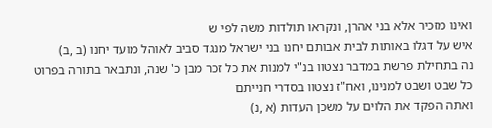ואינו מזכיר אלא בני אהרן, ונקראו תולדות משה לפי ש
איש על דגלו באותות לבית אבותם יחנו בני ישראל מנגד סביב לאוהל מועד יחנו (ב ,ב)
נה בתחילת פרשת במדבר נצטוו בנ"י למנות את כל זכר מבן כ' שנה, ונתבאר בתורה בפרוט כל שבט ושבט למנינו, ואח"ז נצטוו בסדרי חנייתם
ואתה הפקד את הלוים על משכן העדות (א ,נ)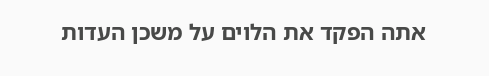אתה הפקד את הלוים על משכן העדות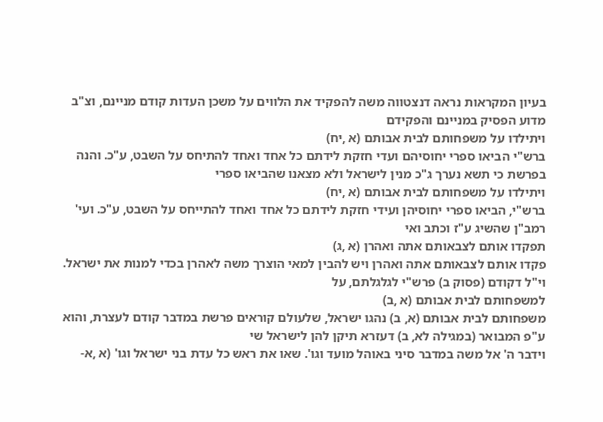בעיון המקראות נראה דנצטווה משה להפקיד את הלווים על משכן העדות קודם מניינם, וצ"ב מדוע הפסיק במניינם והפקידם
ויתילדו על משפחותם לבית אבותם (א ,יח)
ברש"י הביאו ספרי יחוסיהם ועדי חזקת לידתם כל אחד ואחד להתיחס על השבט, ע"כ. והנה בפרשת כי תשא נערך ג"כ מנין לישראל ולא מצאנו שהביאו ספרי
ויתילדו על משפחותם לבית אבותם (א ,יח)
ברש"י, הביאו ספרי יחוסיהן ועידי חזקת לידתם כל אחד ואחד להתייחס על השבט, ע"כ. ועי' רמב"ן שהשיג ע"ז וכתב ואי
תפקדו אותם לצבאותם אתה ואהרן (א ,ג)
פקדו אותם לצבאותם אתה ואהרן ויש להבין למאי הוצרך משה לאהרן בכדי למנות את ישראל. וי"ל דקודם (פסוק ב) פרש"י לגלגלתם, על
למשפחותם לבית אבותם (א ,ב)
משפחותם לבית אבותם (א, ב) נהגו ישראל, שלעולם קוראים פרשת במדבר קודם לעצרת, והוא ע"פ המבואר (במגילה לא, ב) דעזרא תיקן להן לישראל שי
וידבר ה' אל משה במדבר סיני באוהל מועד וגו'. שאו את ראש כל עדת בני ישראל וגו' (א ,א-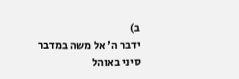ב)
ידבר ה' אל משה במדבר סיני באוהל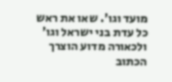מועד וגו'. שאו את ראש כל עדת בני ישראל וגו' ולכאורה מדוע הוצרך הכתוב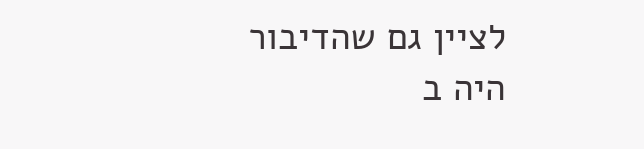לציין גם שהדיבור היה ב